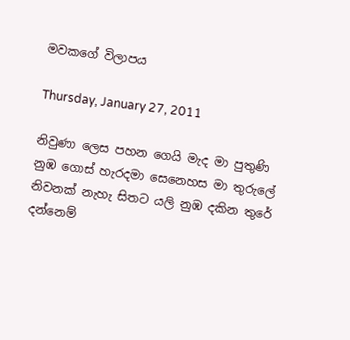මවකගේ විලාපය

Thursday, January 27, 2011

නිවුණා ලෙස පහන ගෙයි මැද මා පුතුණි
නුඹ ගොස් හැරදමා සෙනෙහස මා තුරුලේ
නිවනක් නැහැ සිතට යලි නුඹ දකින තුරේ
දන්නෙම්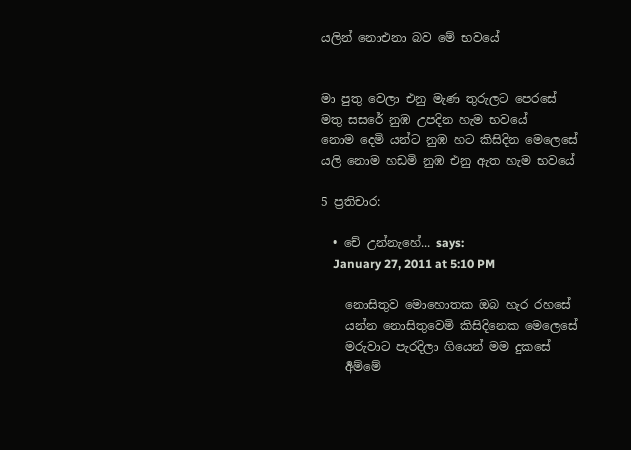යලින් නොඑනා බව මේ භවයේ


මා පුතු වෙලා එනු මැණ තුරුලට පෙරසේ
මතු සසරේ නුඹ උපදින හැම භවයේ
නොම දෙමි යන්ට නුඹ හට කිසිදින මෙලෙසේ
යලි නොම හඩමි නුඹ එනු ඇත හැම භවයේ

5 ප්‍රතිචාර:

  • චේ උන්නැහේ... says:
    January 27, 2011 at 5:10 PM

    නොසිතුව මොහොතක ඔබ හැර රහසේ
    යන්න නොසිතුවෙමි කිසිදිනෙක මෙලෙසේ
    මරුවාට පැරදිලා ගියෙන් මම දුකසේ
    ර්‍අම්මේ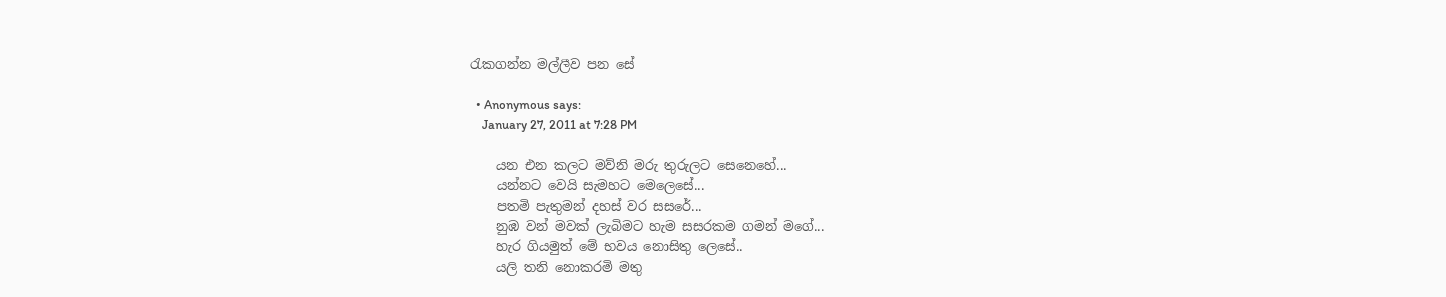රැකගන්න මල්ලීව පන සේ

  • Anonymous says:
    January 27, 2011 at 7:28 PM

    යන එන කලට මව්නි මරු තුරුලට සෙනෙහේ...
    යන්නට වෙයි සැමහට මෙලෙසේ...
    පතමි පැතුමන් දහස් වර සසරේ...
    නුඹ වන් මවක් ලැබිමට හැම සසරකම ගමන් මගේ...
    හැර ගියමුත් මේ භවය නොසිතු ලෙසේ..
    යලි තනි නොකරමි මතු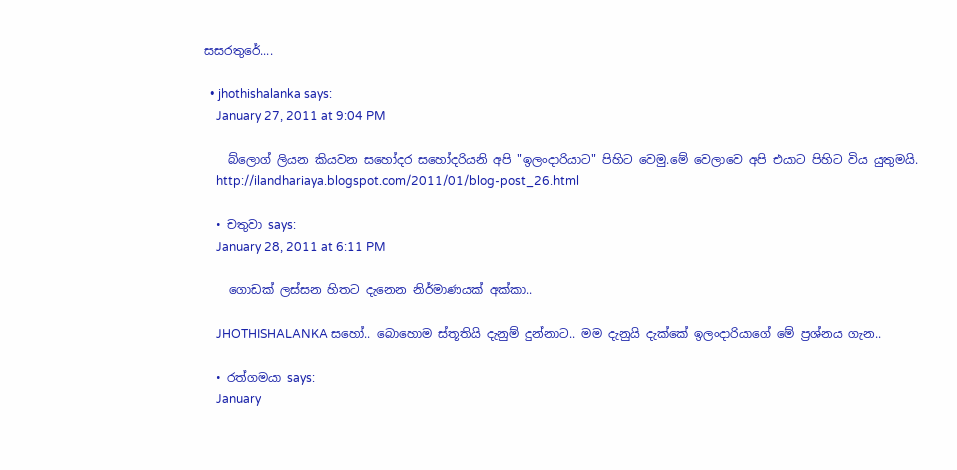සසරතුරේ....

  • jhothishalanka says:
    January 27, 2011 at 9:04 PM

    බ්ලොග් ලියන කියවන සහෝදර සහෝදරියනි අපි "ඉලංදාරියාට" පිහිට වෙමු.මේ වෙලාවෙ අපි එයාට පිහිට විය යුතුමයි.
    http://ilandhariaya.blogspot.com/2011/01/blog-post_26.html

  • චතුවා says:
    January 28, 2011 at 6:11 PM

    ගොඩක් ලස්සන හිතට දැනෙන නිර්මාණයක් අක්කා..

    JHOTHISHALANKA සහෝ.. බොහොම ස්තූතියි දැනුම් දුන්නාට.. මම දැනුයි දැක්කේ ඉලංදාරියාගේ මේ ප්‍රශ්නය ගැන..

  • රත්ගමයා says:
    January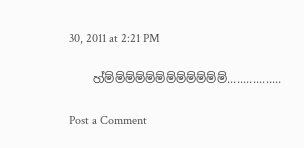30, 2011 at 2:21 PM

    හ්ම්ම්ම්ම්ම්ම්ම්ම්ම්ම්ම්ම්.................

Post a Comment